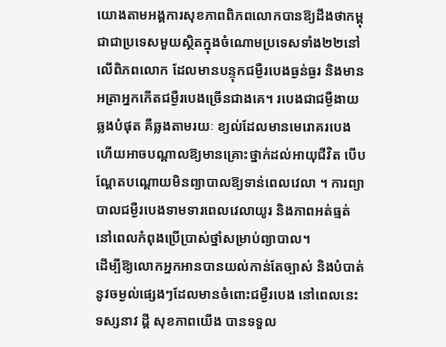យោងតាមអង្គការសុខភាពពិភពលោកបានឱ្យដឹងថាកម្ពុជាជាប្រទេសមួយស្ថិតក្នុងចំណោមប្រទេសទាំង២២នៅលើពិភពលោក ដែលមានបន្ទុកជម្ងឺរបេងធ្ងន់ធ្ងរ និងមានអត្រាអ្នកកើតជម្ងឺរបេងច្រើនជាងគេ។ របេងជាជម្ងឺងាយឆ្លងបំផុត គឺឆ្លងតាមរយៈ ខ្យល់ដែលមានមេរោគរបេង ហើយអាចបណ្ដាលឱ្យមានគ្រោះថ្នាក់ដល់អាយុជីវិត បើបណ្ដែតបណ្ដោយមិនព្យាបាលឱ្យទាន់ពេលវេលា ។ ការព្យាបាលជម្ងឺរបេងទាមទារពេលវេលាយូរ និងភាពអត់ធ្មត់នៅពេលកំពុងប្រើប្រាស់ថ្នាំសម្រាប់ព្យាបាល។
ដើម្បីឱ្យលោកអ្នកអានបានយល់កាន់តែច្បាស់ និងបំបាត់នូវចម្ងល់ផ្សេងៗដែលមានចំពោះជម្ងឺរបេង នៅពេលនេះទស្សនាវ ដ្ដី សុខភាពយើង បានទទួល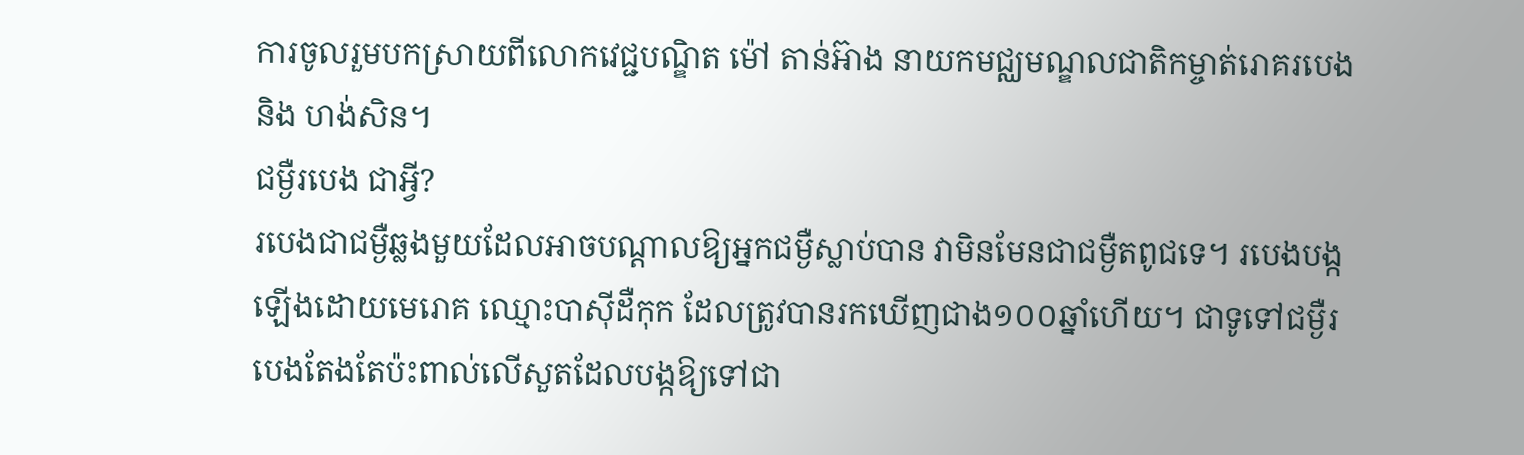ការចូលរួមបកស្រាយពីលោកវេជ្ជបណ្ឌិត ម៉ៅ តាន់អ៊ាង នាយកមជ្ឈមណ្ឌលជាតិកម្ចាត់រោគរបេង និង ហង់សិន។
ជម្ងឺរបេង ជាអ្វី?
របេងជាជម្ងឺឆ្លងមួយដែលអាចបណ្ដាលឱ្យអ្នកជម្ងឺស្លាប់បាន វាមិនមែនជាជម្ងឺតពូជទេ។ របេងបង្កឡើងដោយមេរោគ ឈ្មោះបាស៊ីដឺកុក ដែលត្រូវបានរកឃើញជាង១០០ឆ្នាំហើយ។ ជាទូទៅជម្ងឺរបេងតែងតែប៉ះពាល់លើសួតដែលបង្កឱ្យទៅជា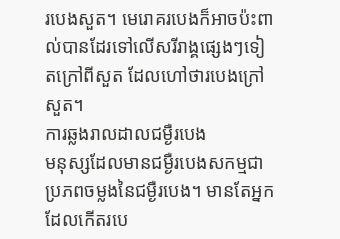របេងសួត។ មេរោគរបេងក៏អាចប៉ះពាល់បានដែរទៅលើសរីរាង្គផ្សេងៗទៀតក្រៅពីសួត ដែលហៅថារបេងក្រៅសួត។
ការឆ្លងរាលដាលជម្ងឺរបេង
មនុស្សដែលមានជម្ងឺរបេងសកម្មជាប្រភពចម្លងនៃជម្ងឺរបេង។ មានតែអ្នកដែលកើតរបេ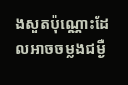ងសួតប៉ុណ្ណោះដែលអាចចម្លងជម្ងឺ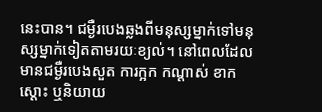នេះបាន។ ជម្ងឺរបេងឆ្លងពីមនុស្សម្នាក់ទៅមនុស្សម្នាក់ទៀតតាមរយៈខ្យល់។ នៅពេលដែលមានជម្ងឺរបេងសួត ការក្អក កណ្ដាស់ ខាក ស្ដោះ ឬនិយាយ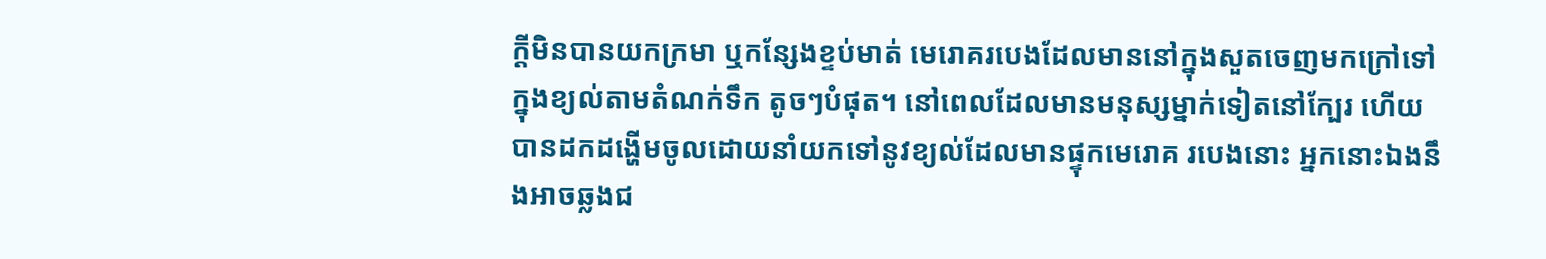ក្ដីមិនបានយកក្រមា ឬកន្សែងខ្ទប់មាត់ មេរោគរបេងដែលមាននៅក្នុងសួតចេញមកក្រៅទៅក្នុងខ្យល់តាមតំណក់ទឹក តូចៗបំផុត។ នៅពេលដែលមានមនុស្សម្នាក់ទៀតនៅក្បែរ ហើយបានដកដង្ហើមចូលដោយនាំយកទៅនូវខ្យល់ដែលមានផ្ទុកមេរោគ របេងនោះ អ្នកនោះឯងនឹងអាចឆ្លងជ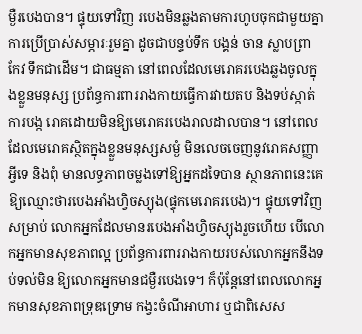ម្ងឺរបេងបាន។ ផ្ទុយទៅវិញ របេងមិនឆ្លងតាមការហូបចុកជាមួយគ្នា ការប្រើប្រាស់សម្ភារៈរួមគ្នា ដូចជាបន្ទប់ទឹក បង្គន់ ចាន ស្លាបព្រា កែវ ទឹកជាដើម។ ជាធម្មតា នៅពេលដែលមេរោគរបេងឆ្លងចូលក្នុងខ្លួនមនុស្ស ប្រព័ន្ធការពាររាងកាយធ្វើការវាយតប និងទប់ស្កាត់ការបង្ក រោគដោយមិនឱ្យមេរោគរបេងរាលដាលបាន។ នៅពេលដែលមេរោគស្ថិតក្នុងខ្លួនមនុស្សសម្ងំ មិនលេចចេញនូវរោគសញ្ញាអ្វីទេ និងពុំ មានលទ្ធភាពចម្លងទៅឱ្យអ្នកដទៃបាន ស្ថានភាពនេះគេឱ្យឈ្មោះថារបេងអាំងហ្វិចស្យុង(ផ្ទុកមេរោគរបេង)។ ផ្ទុយទៅវិញសម្រាប់ លោកអ្នកដែលមានរបេងអាំងហ្វិចស្យុងរួចហើយ បើលោកអ្នកមានសុខភាពល្អ ប្រព័ន្ធការពាររាងកាយរបស់លោកអ្នកនឹងទប់ទល់មិន ឱ្យលោកអ្នកមានជម្ងឺរបេងទេ។ ក៏ប៉ុន្ដែនៅពេលលោកអ្នកមានសុខភាពទ្រុឌទ្រោម កង្វះចំណីអាហារ ឬជាពិសេស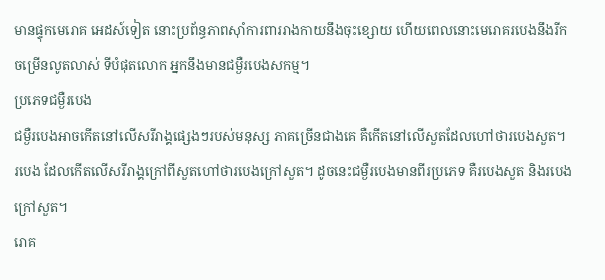មានផ្ទុកមេរោគ អេដស៍ទៀត នោះប្រព័ន្ធភាពស៊ាំការពាររាងកាយនឹងចុះខ្សោយ ហើយពេលនោះមេរោគរបេងនឹងរីកចម្រើនលូតលាស់ ទីបំផុតលោក អ្នកនឹងមានជម្ងឺរបេងសកម្ម។
ប្រភេទជម្ងឺរបេង
ជម្ងឺរបេងអាចកើតនៅលើសរីរាង្គផ្សេងៗរបស់មនុស្ស ភាគច្រើនជាងគេ គឺកើតនៅលើសួតដែលហៅថារបេងសួត។ របេង ដែលកើតលើសរីរាង្គក្រៅពីសួតហៅថារបេងក្រៅសួត។ ដូចនេះជម្ងឺរបេងមានពីរប្រភេទ គឺរបេងសួត និងរបេងក្រៅសួត។
រោគ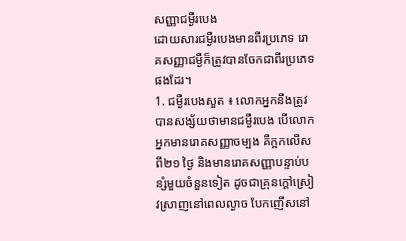សញ្ញាជម្ងឺរបេង
ដោយសារជម្ងឺរបេងមានពីរប្រភេទ រោគសញ្ញាជម្ងឺក៏ត្រូវបានចែកជាពីរប្រភេទផងដែរ។
1. ជម្ងឺរបេងសួត ៖ លោកអ្នកនឹងត្រូវបានសង្ស័យថាមានជម្ងឺរបេង បើលោកអ្នកមានរោគសញ្ញាចម្បង គឺក្អកលើសពី២១ ថ្ងៃ និងមានរោគសញ្ញាបន្ទាប់បន្សំមួយចំនួនទៀត ដូចជាគ្រុនក្ដៅស្រៀវស្រាញនៅពេលល្ងាច បែកញើសនៅ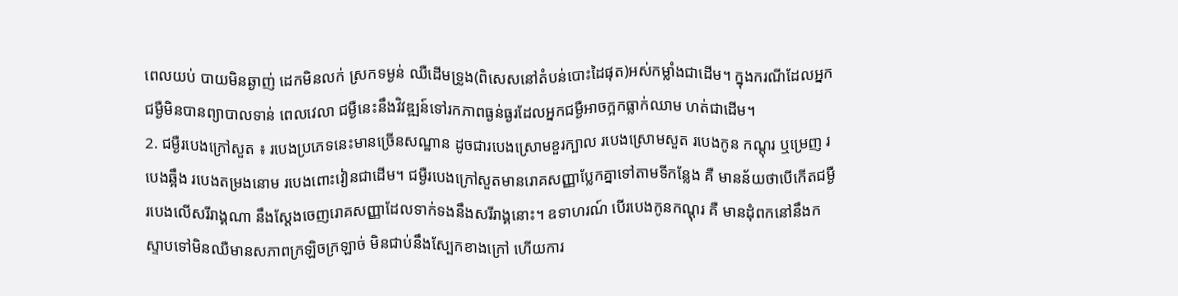ពេលយប់ បាយមិនឆ្ងាញ់ ដេកមិនលក់ ស្រកទម្ងន់ ឈឺដើមទ្រូង(ពិសេសនៅតំបន់បោះដៃផុត)អស់កម្លាំងជាដើម។ ក្នុងករណីដែលអ្នកជម្ងឺមិនបានព្យាបាលទាន់ ពេលវេលា ជម្ងឺនេះនឹងវិវឌ្ឍន៍ទៅរកភាពធ្ងន់ធ្ងរដែលអ្នកជម្ងឺអាចក្អកធ្លាក់ឈាម ហត់ជាដើម។
2. ជម្ងឺរបេងក្រៅសួត ៖ របេងប្រភេទនេះមានច្រើនសណ្ឋាន ដូចជារបេងស្រោមខួរក្បាល របេងស្រោមសួត របេងកូន កណ្ដុរ ឬម្រេញ របេងឆ្អឹង របេងតម្រងនោម របេងពោះវៀនជាដើម។ ជម្ងឺរបេងក្រៅសួតមានរោគសញ្ញាប្លែកគ្នាទៅតាមទីកន្លែង គឺ មានន័យថាបើកើតជម្ងឺរបេងលើសរីរាង្គណា នឹងស្ដែងចេញរោគសញ្ញាដែលទាក់ទងនឹងសរីរាង្គនោះ។ ឧទាហរណ៍ បើរបេងកូនកណ្ដុរ គឺ មានដុំពកនៅនឹងក ស្ទាបទៅមិនឈឺមានសភាពក្រឡិចក្រឡាច់ មិនជាប់នឹងស្បែកខាងក្រៅ ហើយការ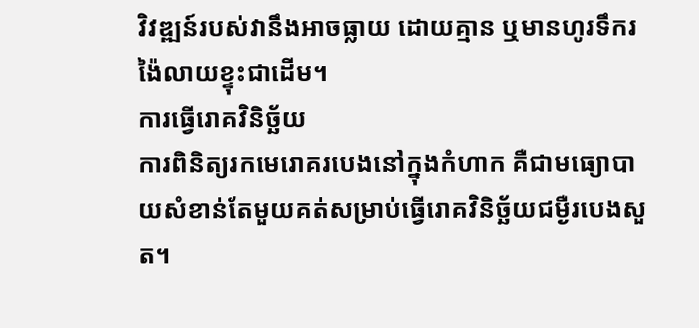វិវឌ្ឍន៍របស់វានឹងអាចធ្លាយ ដោយគ្មាន ឬមានហូរទឹករង៉ៃលាយខ្ទុះជាដើម។
ការធ្វើរោគវិនិច្ឆ័យ
ការពិនិត្យរកមេរោគរបេងនៅក្នុងកំហាក គឺជាមធ្យោបាយសំខាន់តែមួយគត់សម្រាប់ធ្វើរោគវិនិច្ឆ័យជម្ងឺរបេងសួត។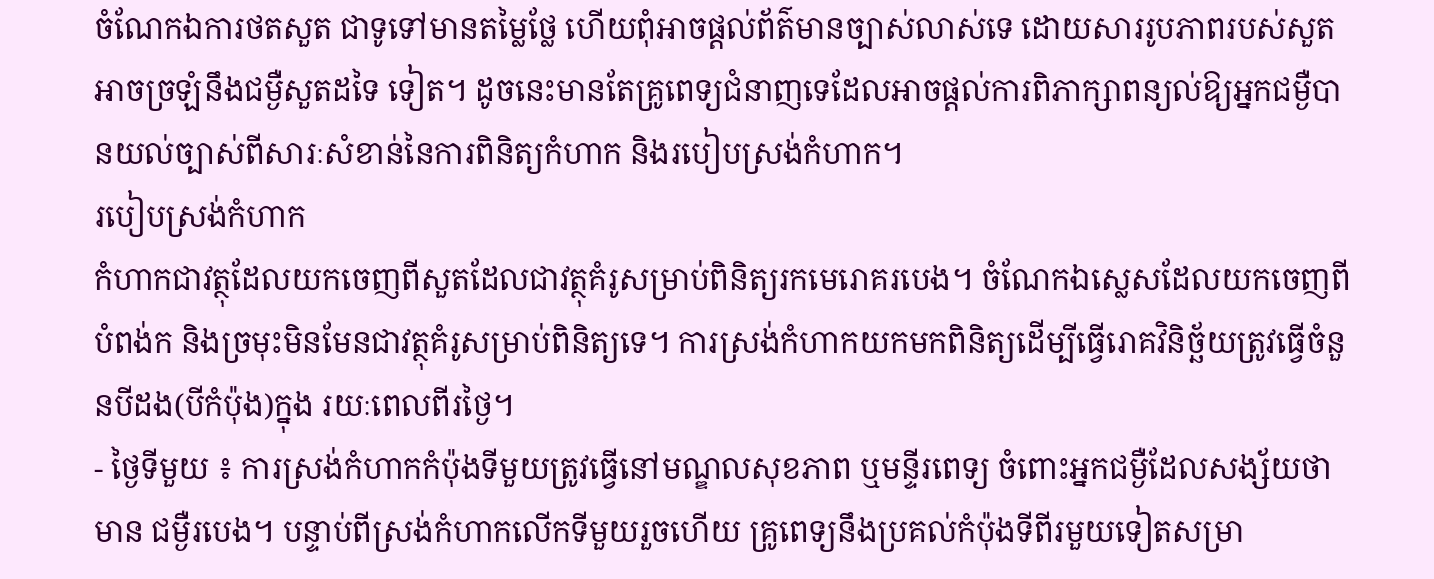ចំណែកឯការថតសួត ជាទូទៅមានតម្លៃថ្លែ ហើយពុំអាចផ្ដល់ព័ត៌មានច្បាស់លាស់ទេ ដោយសាររូបភាពរបស់សួតអាចច្រឡំនឹងជម្ងឺសួតដទៃ ទៀត។ ដូចនេះមានតែគ្រូពេទ្យជំនាញទេដែលអាចផ្ដល់ការពិភាក្សាពន្យល់ឱ្យអ្នកជម្ងឺបានយល់ច្បាស់ពីសារៈសំខាន់នៃការពិនិត្យកំហាក និងរបៀបស្រង់កំហាក។
របៀបស្រង់កំហាក
កំហាកជាវត្ថុដែលយកចេញពីសួតដែលជាវត្ថុគំរូសម្រាប់ពិនិត្យរកមេរោគរបេង។ ចំណែកឯស្លេសដែលយកចេញពីបំពង់ក និងច្រមុះមិនមែនជាវត្ថុគំរូសម្រាប់ពិនិត្យទេ។ ការស្រង់កំហាកយកមកពិនិត្យដើម្បីធ្វើរោគវិនិច្ឆ័យត្រូវធ្វើចំនួនបីដង(បីកំប៉ុង)ក្នុង រយៈពេលពីរថ្ងៃ។
- ថ្ងៃទីមួយ ៖ ការស្រង់កំហាកកំប៉ុងទីមួយត្រូវធ្វើនៅមណ្ឌលសុខភាព ឬមន្ទីរពេទ្យ ចំពោះអ្នកជម្ងឺដែលសង្ស័យថាមាន ជម្ងឺរបេង។ បន្ទាប់ពីស្រង់កំហាកលើកទីមួយរួចហើយ គ្រូពេទ្យនឹងប្រគល់កំប៉ុងទីពីរមួយទៀតសម្រា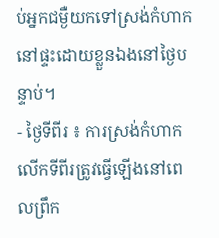ប់អ្នកជម្ងឺយកទៅស្រង់កំហាក នៅផ្ទះដោយខ្លួនឯងនៅថ្ងៃបន្ទាប់។
- ថ្ងៃទីពីរ ៖ ការស្រង់កំហាកលើកទីពីរត្រូវធ្វើឡើងនៅពេលព្រឹក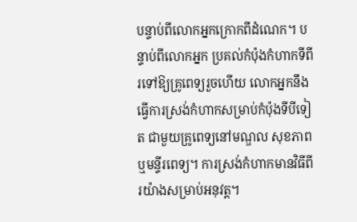បន្ទាប់ពីលោកអ្នកក្រោកពីដំណេក។ បន្ទាប់ពីលោកអ្នក ប្រគល់កំប៉ុងកំហាកទីពីរទៅឱ្យគ្រូពេទ្យរួចហើយ លោកអ្នកនឹងធ្វើការស្រង់កំហាកសម្រាប់កំប៉ុងទីបីទៀត ជាមួយគ្រូពេទ្យនៅមណ្ឌល សុខភាព ឬមន្ទីរពេទ្យ។ ការស្រង់កំហាកមានវិធីពីរយ៉ាងសម្រាប់អនុវត្ដ។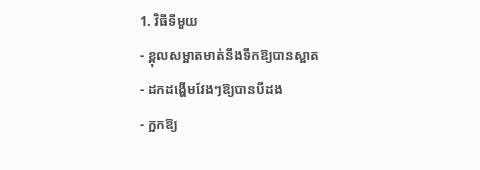1. វិធីទីមួយ
- ខ្ពុលសម្អាតមាត់នឹងទឹកឱ្យបានស្អាត
- ដកដង្ហើមវែងៗឱ្យបានបីដង
- ក្អកឱ្យ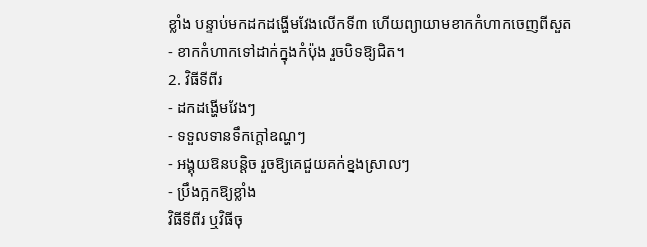ខ្លាំង បន្ទាប់មកដកដង្ហើមវែងលើកទី៣ ហើយព្យាយាមខាកកំហាកចេញពីសួត
- ខាកកំហាកទៅដាក់ក្នុងកំប៉ុង រួចបិទឱ្យជិត។
2. វិធីទីពីរ
- ដកដង្ហើមវែងៗ
- ទទួលទានទឹកក្ដៅឧណ្ហៗ
- អង្គុយឱនបន្ដិច រួចឱ្យគេជួយគក់ខ្នងស្រាលៗ
- ប្រឹងក្អកឱ្យខ្លាំង
វិធីទីពីរ ឬវិធីចុ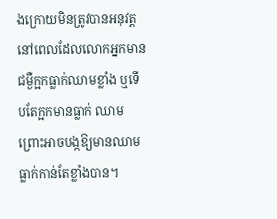ងក្រោយមិនត្រូវបានអនុវត្ដនៅពេលដែលលោកអ្នកមានជម្ងឺក្អកធ្លាក់ឈាមខ្លាំង ឬទើបតែក្អកមានធ្លាក់ ឈាម ព្រោះអាចបង្កឱ្យមានឈាមធ្លាក់កាន់តែខ្លាំងបាន។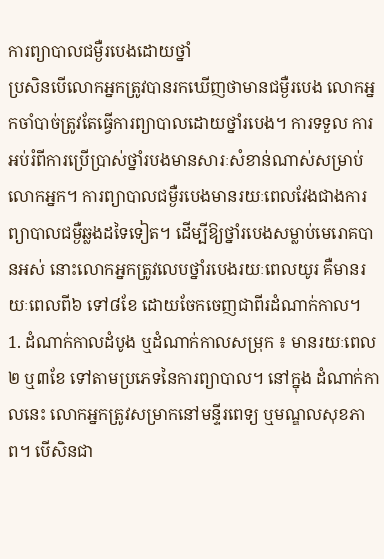ការព្យាបាលជម្ងឺរបេងដោយថ្នាំ
ប្រសិនបើលោកអ្នកត្រូវបានរកឃើញថាមានជម្ងឺរបេង លោកអ្នកចាំបាច់ត្រូវតែធ្វើការព្យាបាលដោយថ្នាំរបេង។ ការទទួល ការអប់រំពីការប្រើប្រាស់ថ្នាំរបងមានសារៈសំខាន់ណាស់សម្រាប់លោកអ្នក។ ការព្យាបាលជម្ងឺរបេងមានរយៈពេលវែងជាងការព្យាបាលជម្ងឺឆ្លងដទៃទៀត។ ដើម្បីឱ្យថ្នាំរបេងសម្លាប់មេរោគបានអស់ នោះលោកអ្នកត្រូវលេបថ្នាំរបេងរយៈពេលយូរ គឺមានរយៈពេលពី៦ ទៅ៨ខែ ដោយចែកចេញជាពីរដំណាក់កាល។
1. ដំណាក់កាលដំបូង ឬដំណាក់កាលសម្រុក ៖ មានរយៈពេល២ ឬ៣ខែ ទៅតាមប្រភេទនៃការព្យាបាល។ នៅក្នុង ដំណាក់កាលនេះ លោកអ្នកត្រូវសម្រាកនៅមន្ទីរពេទ្យ ឬមណ្ឌលសុខភាព។ បើសិនជា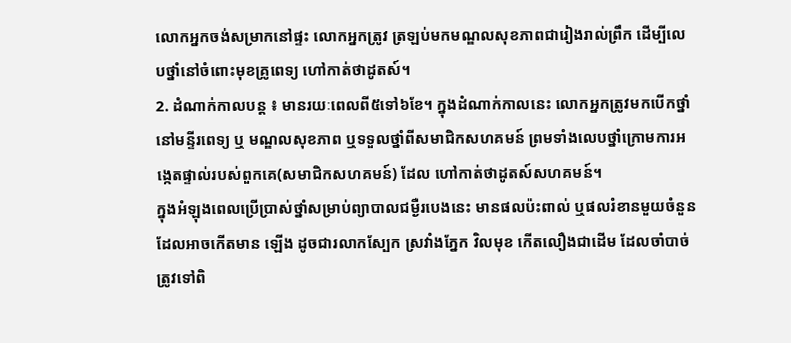លោកអ្នកចង់សម្រាកនៅផ្ទះ លោកអ្នកត្រូវ ត្រឡប់មកមណ្ឌលសុខភាពជារៀងរាល់ព្រឹក ដើម្បីលេបថ្នាំនៅចំពោះមុខគ្រូពេទ្យ ហៅកាត់ថាដូតស៍។
2. ដំណាក់កាលបន្ដ ៖ មានរយៈពេលពី៥ទៅ៦ខែ។ ក្នុងដំណាក់កាលនេះ លោកអ្នកត្រូវមកបើកថ្នាំនៅមន្ទីរពេទ្យ ឬ មណ្ឌលសុខភាព ឬទទួលថ្នាំពីសមាជិកសហគមន៍ ព្រមទាំងលេបថ្នាំក្រោមការអង្កេតផ្ទាល់របស់ពួកគេ(សមាជិកសហគមន៍) ដែល ហៅកាត់ថាដូតស៍សហគមន៍។
ក្នុងអំឡុងពេលប្រើប្រាស់ថ្នាំសម្រាប់ព្យាបាលជម្ងឺរបេងនេះ មានផលប៉ះពាល់ ឬផលរំខានមួយចំនួនដែលអាចកើតមាន ឡើង ដូចជារលាកស្បែក ស្រវាំងភ្នែក វិលមុខ កើតលឿងជាដើម ដែលចាំបាច់ត្រូវទៅពិ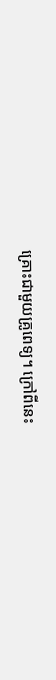គ្រោះជាមួយគ្រូពេទ្យ។ ក្រៅពីនេះ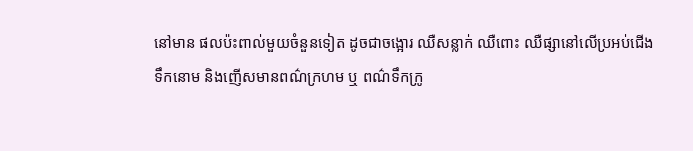នៅមាន ផលប៉ះពាល់មួយចំនួនទៀត ដូចជាចង្អោរ ឈឺសន្លាក់ ឈឺពោះ ឈឺផ្សានៅលើប្រអប់ជើង ទឹកនោម និងញើសមានពណ៌ក្រហម ឬ ពណ៌ទឹកក្រូ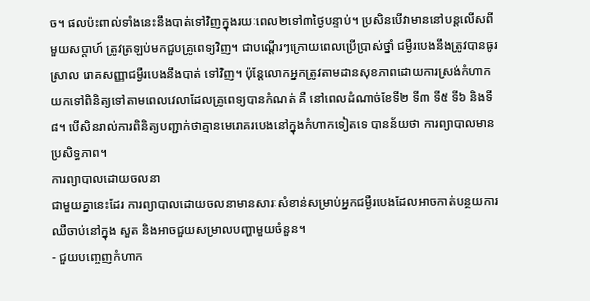ច។ ផលប៉ះពាល់ទាំងនេះនឹងបាត់ទៅវិញក្នុងរយៈពេល២ទៅ៣ថ្ងៃបន្ទាប់។ ប្រសិនបើវាមាននៅបន្ដលើសពីមួយសប្ដាហ៍ ត្រូវត្រឡប់មកជួបគ្រូពេទ្យវិញ។ ជាបណ្ដើរៗក្រោយពេលប្រើប្រាស់ថ្នាំ ជម្ងឺរបេងនឹងត្រូវបានធូរស្រាល រោគសញ្ញាជម្ងឺរបេងនឹងបាត់ ទៅវិញ។ ប៉ុន្ដែលោកអ្នកត្រូវតាមដានសុខភាពដោយការស្រង់កំហាកយកទៅពិនិត្យទៅតាមពេលវេលាដែលគ្រូពេទ្យបានកំណត់ គឺ នៅពេលដំណាច់ខែទី២ ទី៣ ទី៥ ទី៦ និងទី៨។ បើសិនរាល់ការពិនិត្យបញ្ជាក់ថាគ្មានមេរោគរបេងនៅក្នុងកំហាកទៀតទេ បានន័យថា ការព្យាបាលមានប្រសិទ្ធភាព។
ការព្យាបាលដោយចលនា
ជាមួយគ្នានេះដែរ ការព្យាបាលដោយចលនាមានសារៈសំខាន់សម្រាប់អ្នកជម្ងឺរបេងដែលអាចកាត់បន្ថយការឈឺចាប់នៅក្នុង សួត និងអាចជួយសម្រាលបញ្ហាមួយចំនួន។
- ជួយបញ្ចេញកំហាក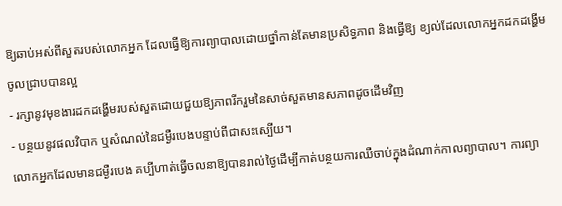ឱ្យឆាប់អស់ពីសួតរបស់លោកអ្នក ដែលធ្វើឱ្យការព្យាបាលដោយថ្នាំកាន់តែមានប្រសិទ្ធភាព និងធ្វើឱ្យ ខ្យល់ដែលលោកអ្នកដកដង្ហើមចូលជ្រាបបានល្អ
- រក្សានូវមុខងារដកដង្ហើមរបស់សួតដោយជួយឱ្យភាពរីករួមនៃសាច់សួតមានសភាពដូចដើមវិញ
- បន្ថយនូវផលវិបាក ឬសំណល់នៃជម្ងឺរបេងបន្ទាប់ពីជាសះស្បើយ។
លោកអ្នកដែលមានជម្ងឺរបេង គប្បីហាត់ធ្វើចលនាឱ្យបានរាល់ថ្ងៃដើម្បីកាត់បន្ថយការឈឺចាប់ក្នុងដំណាក់កាលព្យាបាល។ ការព្យា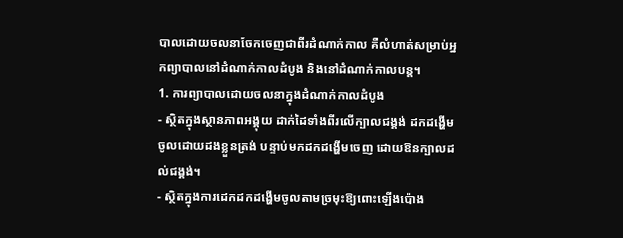បាលដោយចលនាចែកចេញជាពីរដំណាក់កាល គឺលំហាត់សម្រាប់អ្នកព្យាបាលនៅដំណាក់កាលដំបូង និងនៅដំណាក់កាលបន្ដ។
1. ការព្យាបាលដោយចលនាក្នុងដំណាក់កាលដំបូង
- ស្ថិតក្នុងស្ថានភាពអង្គុយ ដាក់ដៃទាំងពីរលើក្បាលជង្គង់ ដកដង្ហើមចូលដោយដងខ្លួនត្រង់ បន្ទាប់មកដកដង្ហើមចេញ ដោយឱនក្បាលដល់ជង្គង់។
- ស្ថិតក្នុងការដេកដកដង្ហើមចូលតាមច្រមុះឱ្យពោះឡើងប៉ោង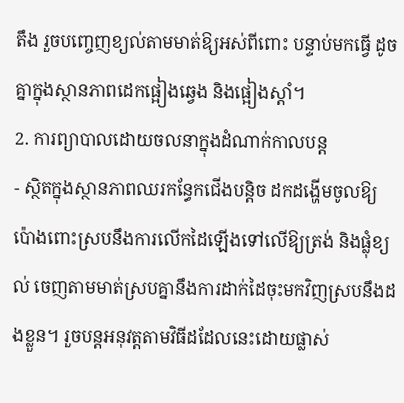តឹង រួចបញ្ចេញខ្យល់តាមមាត់ឱ្យអស់ពីពោះ បន្ទាប់មកធ្វើ ដូចគ្នាក្នុងស្ថានភាពដេកផ្អៀងឆ្វេង និងផ្អៀងស្ដាំ។
2. ការព្យាបាលដោយចលនាក្នុងដំណាក់កាលបន្ដ
- ស្ថិតក្នុងស្ថានភាពឈរកន្ធែកជើងបន្ដិច ដកដង្ហើមចូលឱ្យប៉ោងពោះស្របនឹងការលើកដៃឡើងទៅលើឱ្យត្រង់ និងផ្លុំខ្យល់ ចេញតាមមាត់ស្របគ្នានឹងការដាក់ដៃចុះមកវិញស្របនឹងដងខ្លួន។ រួចបន្ដអនុវត្ដតាមវិធីដដែលនេះដោយផ្លាស់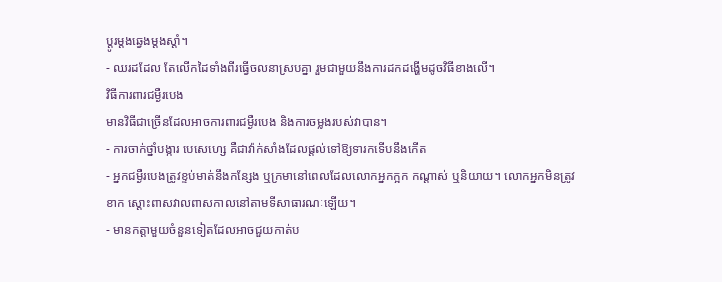ប្ដូរម្ដងឆ្វេងម្ដងស្ដាំ។
- ឈរដដែល តែលើកដៃទាំងពីរធ្វើចលនាស្របគ្នា រួមជាមួយនឹងការដកដង្ហើមដូចវិធីខាងលើ។
វិធីការពារជម្ងឺរបេង
មានវិធីជាច្រើនដែលអាចការពារជម្ងឺរបេង និងការចម្លងរបស់វាបាន។
- ការចាក់ថ្នាំបង្ការ បេសេហ្សេ គឺជាវ៉ាក់សាំងដែលផ្ដល់ទៅឱ្យទារកទើបនឹងកើត
- អ្នកជម្ងឺរបេងត្រូវខ្ទប់មាត់នឹងកន្សែង ឬក្រមានៅពេលដែលលោកអ្នកក្អក កណ្ដាស់ ឬនិយាយ។ លោកអ្នកមិនត្រូវខាក ស្ដោះពាសវាលពាសកាលនៅតាមទីសាធារណៈឡើយ។
- មានកត្ដាមួយចំនួនទៀតដែលអាចជួយកាត់ប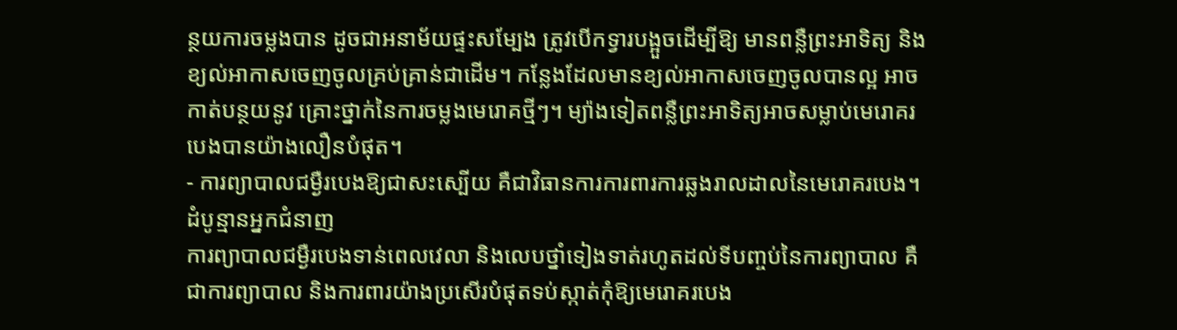ន្ថយការចម្លងបាន ដូចជាអនាម័យផ្ទះសម្បែង ត្រូវបើកទ្វារបង្អួចដើម្បីឱ្យ មានពន្លឺព្រះអាទិត្យ និងខ្យល់អាកាសចេញចូលគ្រប់គ្រាន់ជាដើម។ កន្លែងដែលមានខ្យល់អាកាសចេញចូលបានល្អ អាចកាត់បន្ថយនូវ គ្រោះថ្នាក់នៃការចម្លងមេរោគថ្មីៗ។ ម្យ៉ាងទៀតពន្លឺព្រះអាទិត្យអាចសម្លាប់មេរោគរបេងបានយ៉ាងលឿនបំផុត។
- ការព្យាបាលជម្ងឺរបេងឱ្យជាសះស្បើយ គឺជាវិធានការការពារការឆ្លងរាលដាលនៃមេរោគរបេង។
ដំបូន្មានអ្នកជំនាញ
ការព្យាបាលជម្ងឺរបេងទាន់ពេលវេលា និងលេបថ្នាំទៀងទាត់រហូតដល់ទីបញ្ចប់នៃការព្យាបាល គឺជាការព្យាបាល និងការពារយ៉ាងប្រសើរបំផុតទប់ស្កាត់កុំឱ្យមេរោគរបេង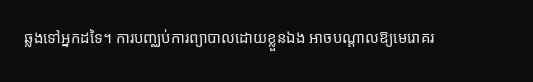ឆ្លងទៅអ្នកដទៃ។ ការបញ្ឈប់ការព្យាបាលដោយខ្លួនឯង អាចបណ្ដាលឱ្យមេរោគរ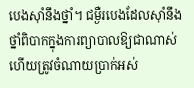បេងស៊ាំនឹងថ្នាំ។ ជម្ងឺរបេងដែលស៊ាំនឹងថ្នាំពិបាកក្នុងការព្យាបាលឱ្យជាណាស់ ហើយត្រូវចំណាយប្រាក់អស់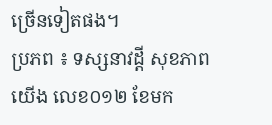ច្រើនទៀតផង។
ប្រភព ៖ ទស្សនាវដ្តី សុខភាពយើង លេខ០១២ ខែមក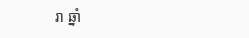រា ឆ្នាំ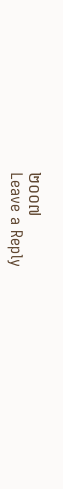២០០៧
Leave a Reply